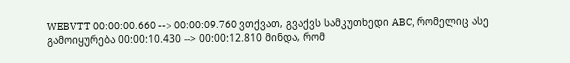WEBVTT 00:00:00.660 --> 00:00:09.760 ვთქვათ, გვაქვს სამკუთხედი ABC, რომელიც ასე გამოიყურება 00:00:10.430 --> 00:00:12.810 მინდა, რომ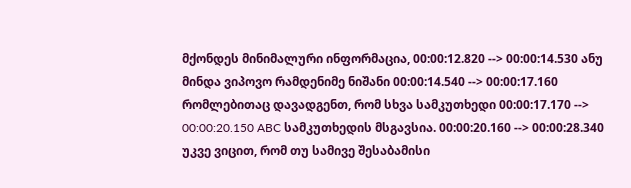მქონდეს მინიმალური ინფორმაცია, 00:00:12.820 --> 00:00:14.530 ანუ მინდა ვიპოვო რამდენიმე ნიშანი 00:00:14.540 --> 00:00:17.160 რომლებითაც დავადგენთ, რომ სხვა სამკუთხედი 00:00:17.170 --> 00:00:20.150 ABC სამკუთხედის მსგავსია. 00:00:20.160 --> 00:00:28.340 უკვე ვიცით, რომ თუ სამივე შესაბამისი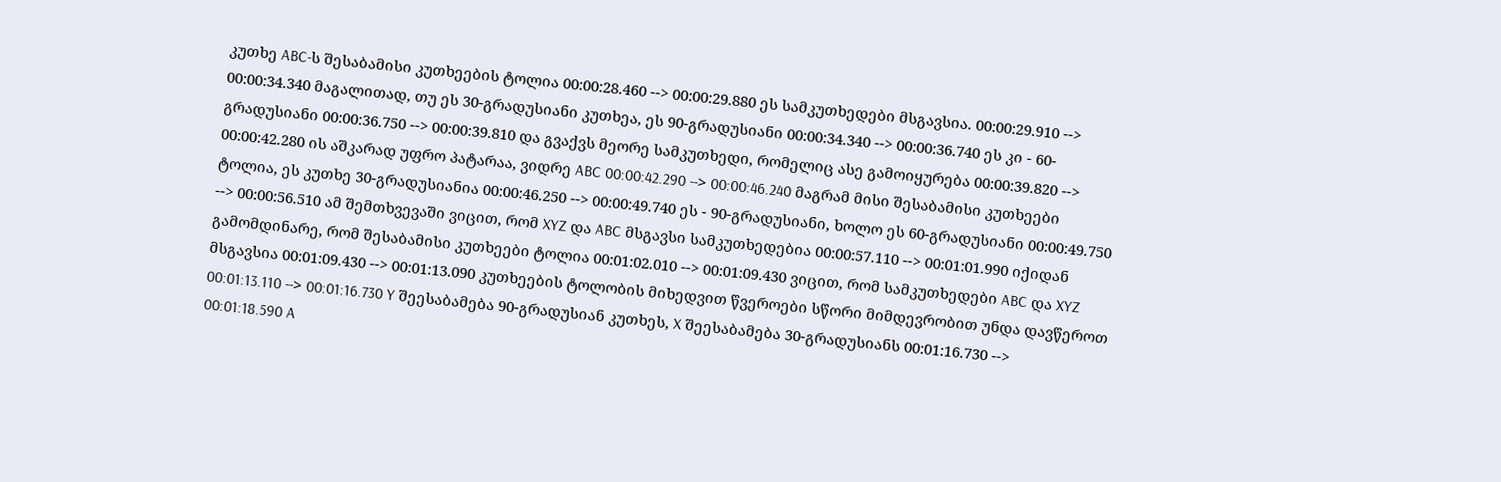კუთხე ABC-ს შესაბამისი კუთხეების ტოლია 00:00:28.460 --> 00:00:29.880 ეს სამკუთხედები მსგავსია. 00:00:29.910 --> 00:00:34.340 მაგალითად, თუ ეს 30-გრადუსიანი კუთხეა, ეს 90-გრადუსიანი 00:00:34.340 --> 00:00:36.740 ეს კი - 60-გრადუსიანი 00:00:36.750 --> 00:00:39.810 და გვაქვს მეორე სამკუთხედი, რომელიც ასე გამოიყურება 00:00:39.820 --> 00:00:42.280 ის აშკარად უფრო პატარაა, ვიდრე ABC 00:00:42.290 --> 00:00:46.240 მაგრამ მისი შესაბამისი კუთხეები ტოლია, ეს კუთხე 30-გრადუსიანია 00:00:46.250 --> 00:00:49.740 ეს - 90-გრადუსიანი, ხოლო ეს 60-გრადუსიანი 00:00:49.750 --> 00:00:56.510 ამ შემთხვევაში ვიცით, რომ XYZ და ABC მსგავსი სამკუთხედებია 00:00:57.110 --> 00:01:01.990 იქიდან გამომდინარე, რომ შესაბამისი კუთხეები ტოლია 00:01:02.010 --> 00:01:09.430 ვიცით, რომ სამკუთხედები ABC და XYZ მსგავსია 00:01:09.430 --> 00:01:13.090 კუთხეების ტოლობის მიხედვით წვეროები სწორი მიმდევრობით უნდა დავწეროთ 00:01:13.110 --> 00:01:16.730 Y შეესაბამება 90-გრადუსიან კუთხეს, X შეესაბამება 30-გრადუსიანს 00:01:16.730 --> 00:01:18.590 A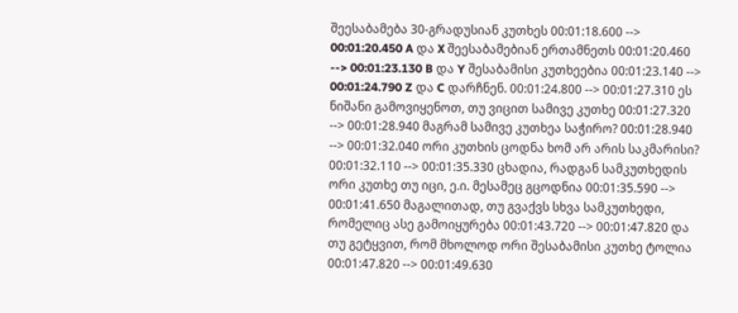შეესაბამება 30-გრადუსიან კუთხეს 00:01:18.600 --> 00:01:20.450 A და X შეესაბამებიან ერთამნეთს 00:01:20.460 --> 00:01:23.130 B და Y შესაბამისი კუთხეებია 00:01:23.140 --> 00:01:24.790 Z და C დარჩნენ. 00:01:24.800 --> 00:01:27.310 ეს ნიშანი გამოვიყენოთ, თუ ვიცით სამივე კუთხე 00:01:27.320 --> 00:01:28.940 მაგრამ სამივე კუთხეა საჭირო? 00:01:28.940 --> 00:01:32.040 ორი კუთხის ცოდნა ხომ არ არის საკმარისი? 00:01:32.110 --> 00:01:35.330 ცხადია, რადგან სამკუთხედის ორი კუთხე თუ იცი, ე.ი. მესამეც გცოდნია 00:01:35.590 --> 00:01:41.650 მაგალითად, თუ გვაქვს სხვა სამკუთხედი, რომელიც ასე გამოიყურება 00:01:43.720 --> 00:01:47.820 და თუ გეტყვით, რომ მხოლოდ ორი შესაბამისი კუთხე ტოლია 00:01:47.820 --> 00:01:49.630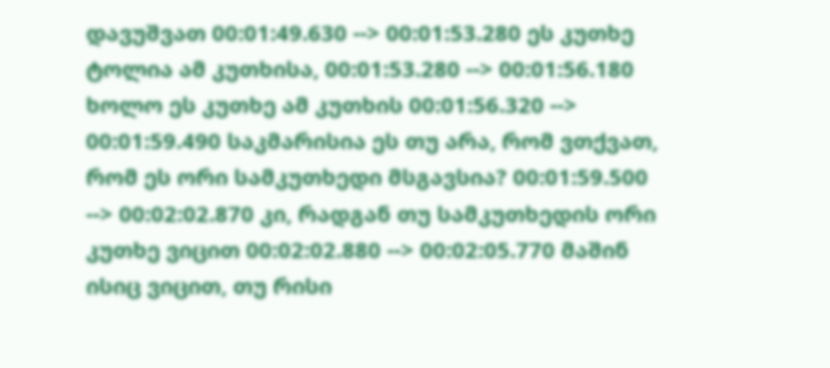დავუშვათ 00:01:49.630 --> 00:01:53.280 ეს კუთხე ტოლია ამ კუთხისა, 00:01:53.280 --> 00:01:56.180 ხოლო ეს კუთხე ამ კუთხის 00:01:56.320 --> 00:01:59.490 საკმარისია ეს თუ არა, რომ ვთქვათ, რომ ეს ორი სამკუთხედი მსგავსია? 00:01:59.500 --> 00:02:02.870 კი, რადგან თუ სამკუთხედის ორი კუთხე ვიცით 00:02:02.880 --> 00:02:05.770 მაშინ ისიც ვიცით, თუ რისი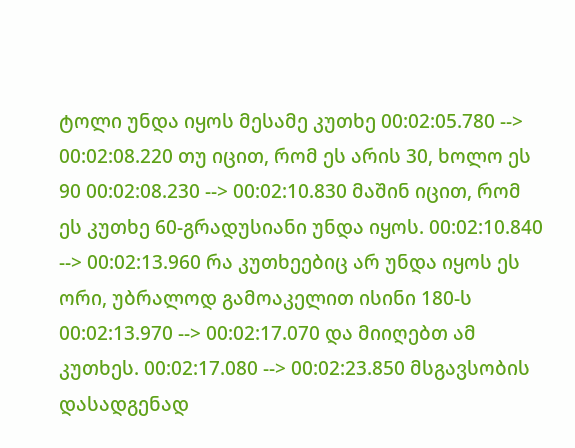ტოლი უნდა იყოს მესამე კუთხე 00:02:05.780 --> 00:02:08.220 თუ იცით, რომ ეს არის 30, ხოლო ეს 90 00:02:08.230 --> 00:02:10.830 მაშინ იცით, რომ ეს კუთხე 60-გრადუსიანი უნდა იყოს. 00:02:10.840 --> 00:02:13.960 რა კუთხეებიც არ უნდა იყოს ეს ორი, უბრალოდ გამოაკელით ისინი 180-ს 00:02:13.970 --> 00:02:17.070 და მიიღებთ ამ კუთხეს. 00:02:17.080 --> 00:02:23.850 მსგავსობის დასადგენად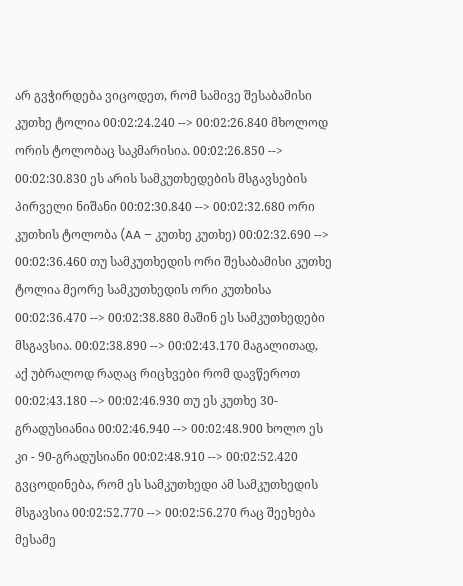არ გვჭირდება ვიცოდეთ, რომ სამივე შესაბამისი კუთხე ტოლია 00:02:24.240 --> 00:02:26.840 მხოლოდ ორის ტოლობაც საკმარისია. 00:02:26.850 --> 00:02:30.830 ეს არის სამკუთხედების მსგავსების პირველი ნიშანი 00:02:30.840 --> 00:02:32.680 ორი კუთხის ტოლობა (AA – კუთხე კუთხე) 00:02:32.690 --> 00:02:36.460 თუ სამკუთხედის ორი შესაბამისი კუთხე ტოლია მეორე სამკუთხედის ორი კუთხისა 00:02:36.470 --> 00:02:38.880 მაშინ ეს სამკუთხედები მსგავსია. 00:02:38.890 --> 00:02:43.170 მაგალითად, აქ უბრალოდ რაღაც რიცხვები რომ დავწეროთ 00:02:43.180 --> 00:02:46.930 თუ ეს კუთხე 30-გრადუსიანია 00:02:46.940 --> 00:02:48.900 ხოლო ეს კი - 90-გრადუსიანი 00:02:48.910 --> 00:02:52.420 გვცოდინება, რომ ეს სამკუთხედი ამ სამკუთხედის მსგავსია 00:02:52.770 --> 00:02:56.270 რაც შეეხება მესამე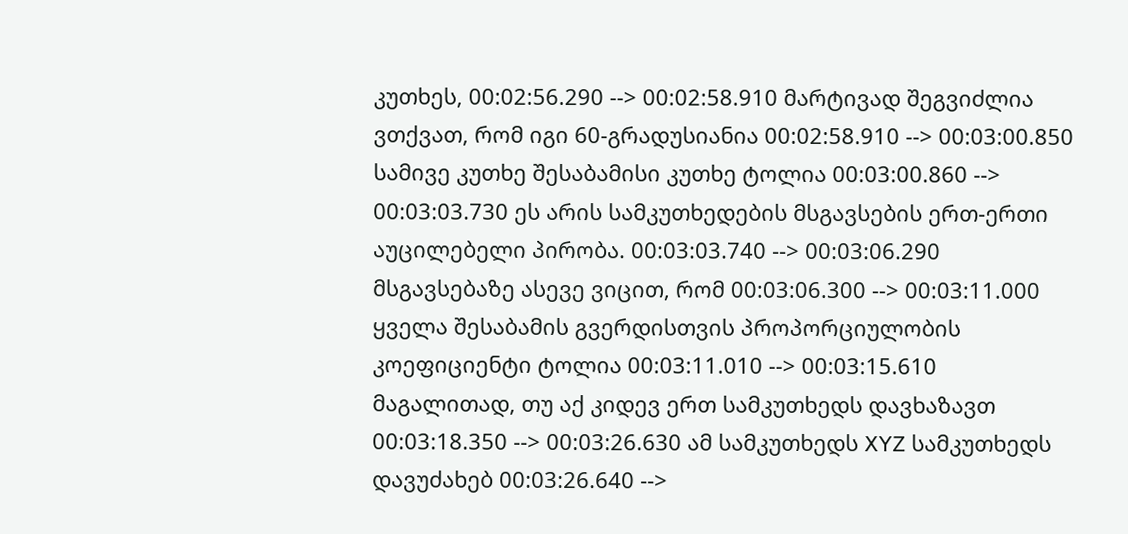კუთხეს, 00:02:56.290 --> 00:02:58.910 მარტივად შეგვიძლია ვთქვათ, რომ იგი 60-გრადუსიანია 00:02:58.910 --> 00:03:00.850 სამივე კუთხე შესაბამისი კუთხე ტოლია 00:03:00.860 --> 00:03:03.730 ეს არის სამკუთხედების მსგავსების ერთ-ერთი აუცილებელი პირობა. 00:03:03.740 --> 00:03:06.290 მსგავსებაზე ასევე ვიცით, რომ 00:03:06.300 --> 00:03:11.000 ყველა შესაბამის გვერდისთვის პროპორციულობის კოეფიციენტი ტოლია 00:03:11.010 --> 00:03:15.610 მაგალითად, თუ აქ კიდევ ერთ სამკუთხედს დავხაზავთ 00:03:18.350 --> 00:03:26.630 ამ სამკუთხედს XYZ სამკუთხედს დავუძახებ 00:03:26.640 -->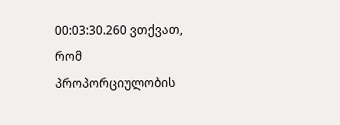00:03:30.260 ვთქვათ, რომ პროპორციულობის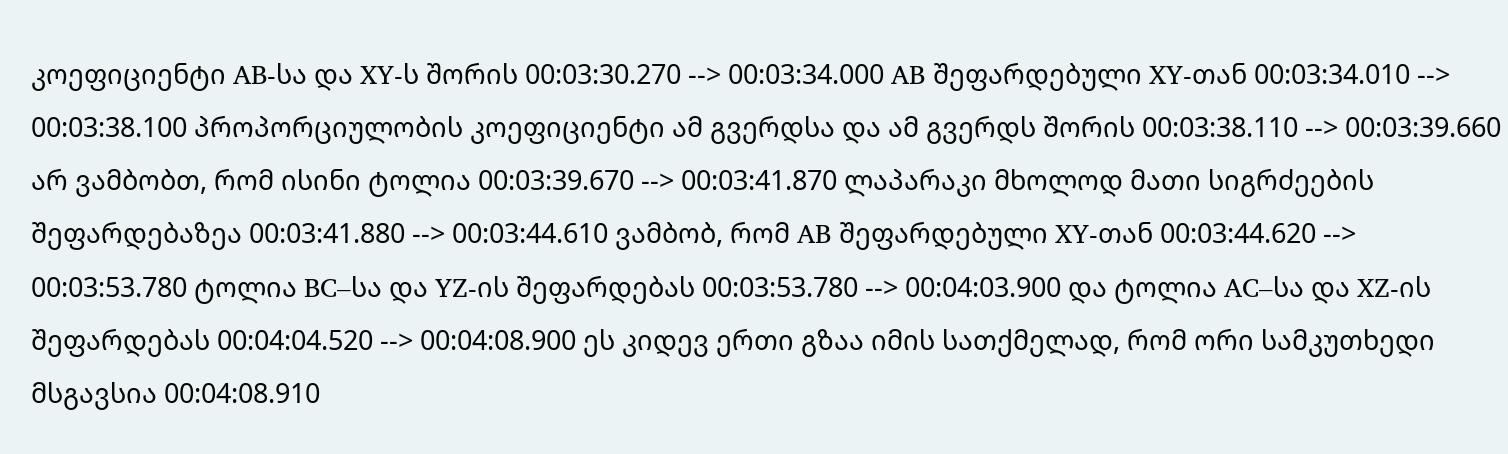კოეფიციენტი AB-სა და XY-ს შორის 00:03:30.270 --> 00:03:34.000 AB შეფარდებული XY-თან 00:03:34.010 --> 00:03:38.100 პროპორციულობის კოეფიციენტი ამ გვერდსა და ამ გვერდს შორის 00:03:38.110 --> 00:03:39.660 არ ვამბობთ, რომ ისინი ტოლია 00:03:39.670 --> 00:03:41.870 ლაპარაკი მხოლოდ მათი სიგრძეების შეფარდებაზეა 00:03:41.880 --> 00:03:44.610 ვამბობ, რომ AB შეფარდებული XY-თან 00:03:44.620 --> 00:03:53.780 ტოლია BC–სა და YZ-ის შეფარდებას 00:03:53.780 --> 00:04:03.900 და ტოლია AC–სა და XZ-ის შეფარდებას 00:04:04.520 --> 00:04:08.900 ეს კიდევ ერთი გზაა იმის სათქმელად, რომ ორი სამკუთხედი მსგავსია 00:04:08.910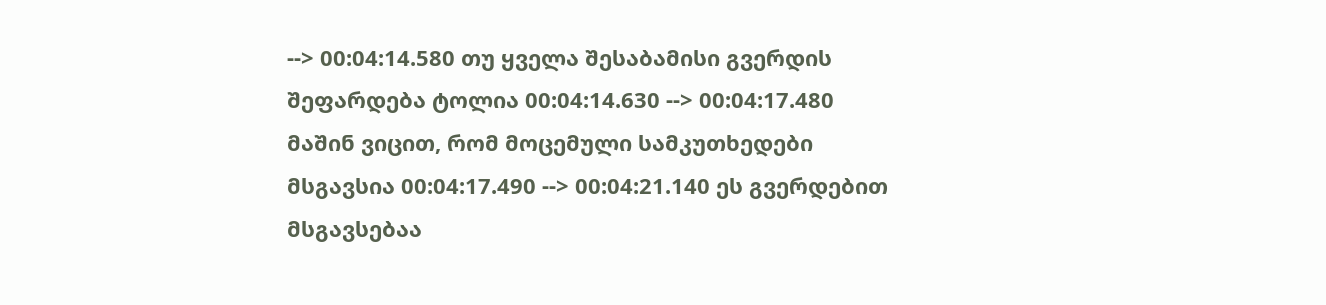--> 00:04:14.580 თუ ყველა შესაბამისი გვერდის შეფარდება ტოლია 00:04:14.630 --> 00:04:17.480 მაშინ ვიცით, რომ მოცემული სამკუთხედები მსგავსია 00:04:17.490 --> 00:04:21.140 ეს გვერდებით მსგავსებაა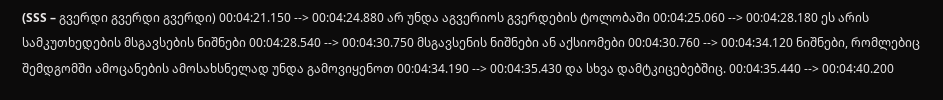(SSS – გვერდი გვერდი გვერდი) 00:04:21.150 --> 00:04:24.880 არ უნდა აგვერიოს გვერდების ტოლობაში 00:04:25.060 --> 00:04:28.180 ეს არის სამკუთხედების მსგავსების ნიშნები 00:04:28.540 --> 00:04:30.750 მსგავსენის ნიშნები ან აქსიომები 00:04:30.760 --> 00:04:34.120 ნიშნები, რომლებიც შემდგომში ამოცანების ამოსახსნელად უნდა გამოვიყენოთ 00:04:34.190 --> 00:04:35.430 და სხვა დამტკიცებებშიც. 00:04:35.440 --> 00:04:40.200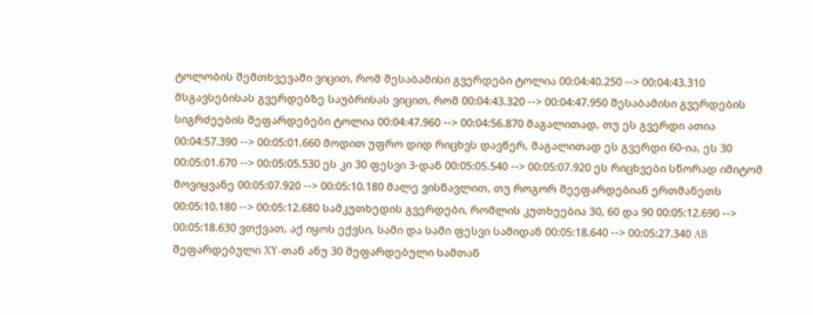ტოლობის შემთხვევაში ვიცით, რომ შესაბამისი გვერდები ტოლია 00:04:40.250 --> 00:04:43.310 მსგავსებისას გვერდებზე საუბრისას ვიცით, რომ 00:04:43.320 --> 00:04:47.950 შესაბამისი გვერდების სიგრძეების შეფარდებები ტოლია 00:04:47.960 --> 00:04:56.870 მაგალითად, თუ ეს გვერდი ათია 00:04:57.390 --> 00:05:01.660 მოდით უფრო დიდ რიცხვს დავწერ, მაგალითად ეს გვერდი 60-ია, ეს 30 00:05:01.670 --> 00:05:05.530 ეს კი 30 ფესვი 3-დან 00:05:05.540 --> 00:05:07.920 ეს რიცხვები სწორად იმიტომ მოვიყვანე 00:05:07.920 --> 00:05:10.180 მალე ვისწავლით, თუ როგორ შეეფარდებიან ერთმანეთს 00:05:10.180 --> 00:05:12.680 სამკუთხედის გვერდები, რომლის კუთხეებია 30, 60 და 90 00:05:12.690 --> 00:05:18.630 ვთქვათ, აქ იყოს ექვსი, სამი და სამი ფესვი სამიდან 00:05:18.640 --> 00:05:27.340 AB შეფარდებული XY-თან ანუ 30 შეფარდებული სამთან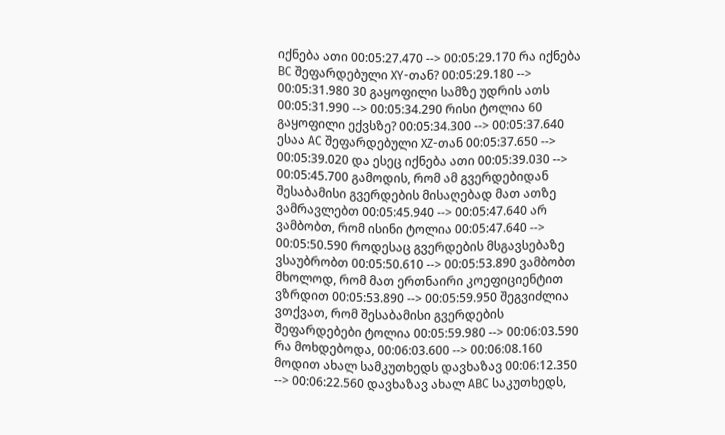იქნება ათი 00:05:27.470 --> 00:05:29.170 რა იქნება BC შეფარდებული XY-თან? 00:05:29.180 --> 00:05:31.980 30 გაყოფილი სამზე უდრის ათს 00:05:31.990 --> 00:05:34.290 რისი ტოლია 60 გაყოფილი ექვსზე? 00:05:34.300 --> 00:05:37.640 ესაა AC შეფარდებული XZ-თან 00:05:37.650 --> 00:05:39.020 და ესეც იქნება ათი 00:05:39.030 --> 00:05:45.700 გამოდის, რომ ამ გვერდებიდან შესაბამისი გვერდების მისაღებად მათ ათზე ვამრავლებთ 00:05:45.940 --> 00:05:47.640 არ ვამბობთ, რომ ისინი ტოლია 00:05:47.640 --> 00:05:50.590 როდესაც გვერდების მსგავსებაზე ვსაუბრობთ 00:05:50.610 --> 00:05:53.890 ვამბობთ მხოლოდ, რომ მათ ერთნაირი კოეფიციენტით ვზრდით 00:05:53.890 --> 00:05:59.950 შეგვიძლია ვთქვათ, რომ შესაბამისი გვერდების შეფარდებები ტოლია 00:05:59.980 --> 00:06:03.590 რა მოხდებოდა, 00:06:03.600 --> 00:06:08.160 მოდით ახალ სამკუთხედს დავხაზავ 00:06:12.350 --> 00:06:22.560 დავხაზავ ახალ ABC საკუთხედს,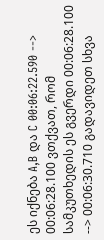ეს იქნება A,B და C 00:06:22.590 --> 00:06:28.100 ვთქვათ, რომ სამკუთხედის ეს გვერდი 00:06:28.100 --> 00:06:30.710 გადავიდეთ სხვა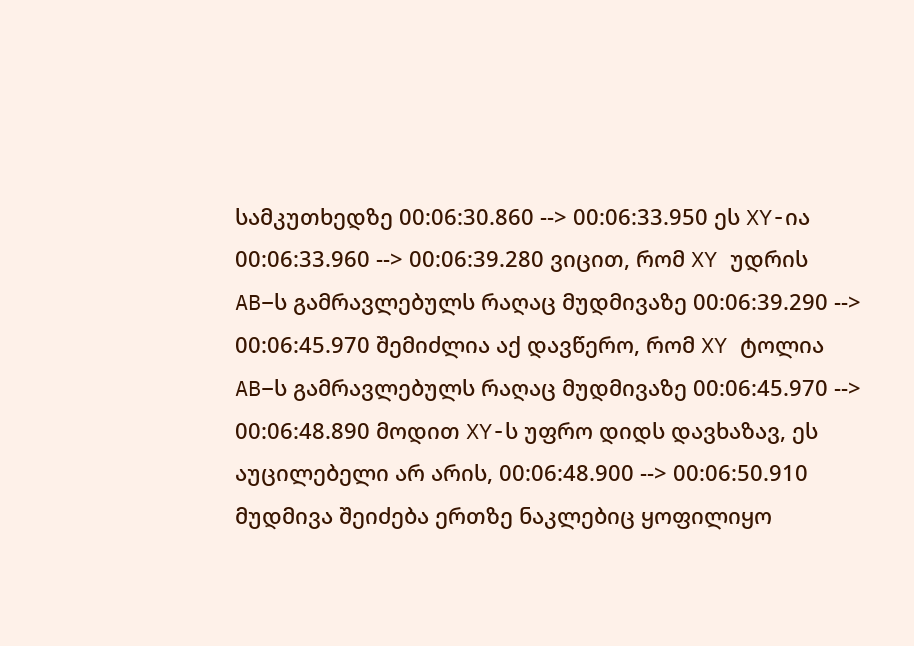სამკუთხედზე 00:06:30.860 --> 00:06:33.950 ეს XY-ია 00:06:33.960 --> 00:06:39.280 ვიცით, რომ XY უდრის AB–ს გამრავლებულს რაღაც მუდმივაზე 00:06:39.290 --> 00:06:45.970 შემიძლია აქ დავწერო, რომ XY ტოლია AB–ს გამრავლებულს რაღაც მუდმივაზე 00:06:45.970 --> 00:06:48.890 მოდით XY-ს უფრო დიდს დავხაზავ, ეს აუცილებელი არ არის, 00:06:48.900 --> 00:06:50.910 მუდმივა შეიძება ერთზე ნაკლებიც ყოფილიყო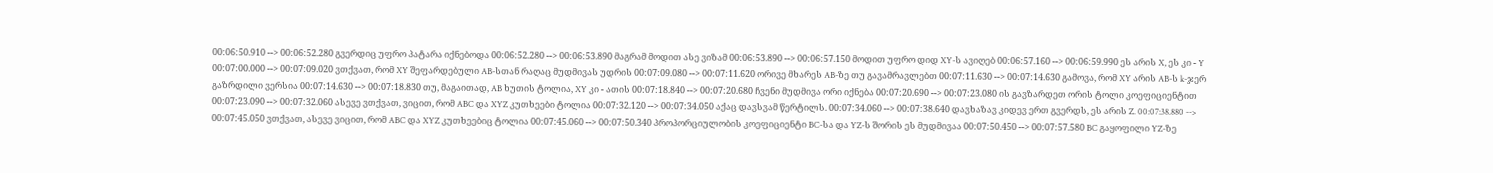00:06:50.910 --> 00:06:52.280 გვერდიც უფრო პატარა იქნებოდა 00:06:52.280 --> 00:06:53.890 მაგრამ მოდით ასე ვიზამ 00:06:53.890 --> 00:06:57.150 მოდით უფრო დიდ XY-ს ავიღებ 00:06:57.160 --> 00:06:59.990 ეს არის X, ეს კი - Y 00:07:00.000 --> 00:07:09.020 ვთქვათ, რომ XY შეფარდებული AB-სთან რაღაც მუდმივას უდრის 00:07:09.080 --> 00:07:11.620 ორივე მხარეს AB-ზე თუ გავამრავლებთ 00:07:11.630 --> 00:07:14.630 გამოვა, რომ XY არის AB-ს k-ჯერ გაზრდილი ვერსია 00:07:14.630 --> 00:07:18.830 თუ, მაგაითად, AB ხუთის ტოლია, XY კი - ათის 00:07:18.840 --> 00:07:20.680 ჩვენი მუდმივა ორი იქნება 00:07:20.690 --> 00:07:23.080 ის გავზარდეთ ორის ტოლი კოეფიციენტით 00:07:23.090 --> 00:07:32.060 ასევე ვთქვათ, ვიცით, რომ ABC და XYZ კუთხეები ტოლია 00:07:32.120 --> 00:07:34.050 აქაც დავსვამ წერტილს. 00:07:34.060 --> 00:07:38.640 დავხაზავ კიდევ ერთ გვერდს, ეს არის Z. 00:07:38.880 --> 00:07:45.050 ვთქვათ, ასევე ვიცით, რომ ABC და XYZ კუთხეებიც ტოლია 00:07:45.060 --> 00:07:50.340 პროპორციულობის კოეფიციენტი BC-სა და YZ-ს შორის ეს მუდმივაა 00:07:50.450 --> 00:07:57.580 BC გაყოფილი YZ-ზე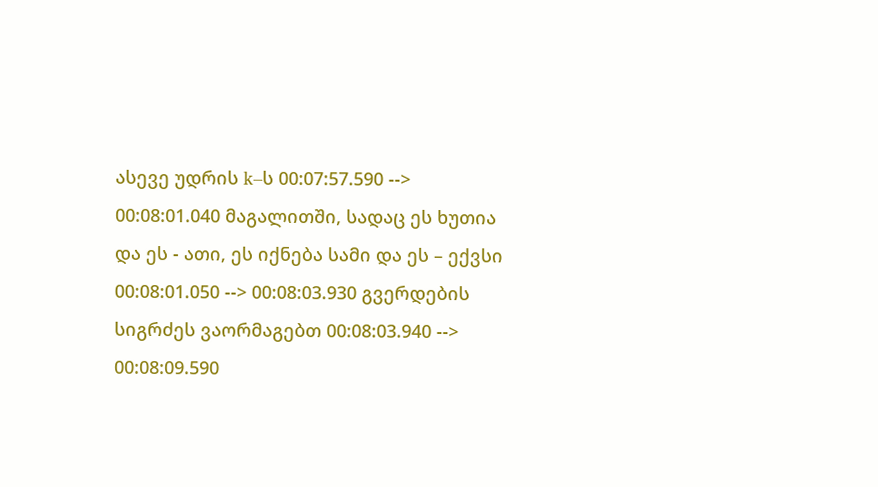ასევე უდრის k–ს 00:07:57.590 --> 00:08:01.040 მაგალითში, სადაც ეს ხუთია და ეს - ათი, ეს იქნება სამი და ეს – ექვსი 00:08:01.050 --> 00:08:03.930 გვერდების სიგრძეს ვაორმაგებთ 00:08:03.940 --> 00:08:09.590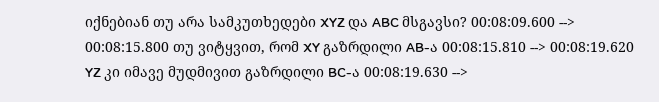იქნებიან თუ არა სამკუთხედები XYZ და ABC მსგავსი? 00:08:09.600 --> 00:08:15.800 თუ ვიტყვით, რომ XY გაზრდილი AB-ა 00:08:15.810 --> 00:08:19.620 YZ კი იმავე მუდმივით გაზრდილი BC-ა 00:08:19.630 -->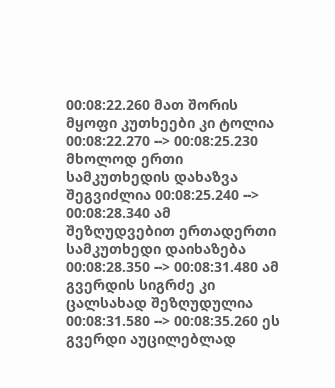00:08:22.260 მათ შორის მყოფი კუთხეები კი ტოლია 00:08:22.270 --> 00:08:25.230 მხოლოდ ერთი სამკუთხედის დახაზვა შეგვიძლია 00:08:25.240 --> 00:08:28.340 ამ შეზღუდვებით ერთადერთი სამკუთხედი დაიხაზება 00:08:28.350 --> 00:08:31.480 ამ გვერდის სიგრძე კი ცალსახად შეზღუდულია 00:08:31.580 --> 00:08:35.260 ეს გვერდი აუცილებლად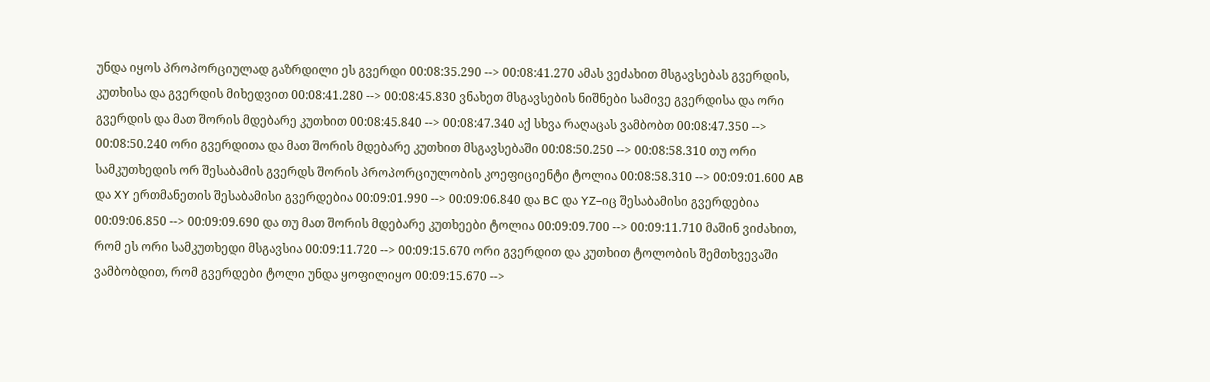უნდა იყოს პროპორციულად გაზრდილი ეს გვერდი 00:08:35.290 --> 00:08:41.270 ამას ვეძახით მსგავსებას გვერდის, კუთხისა და გვერდის მიხედვით 00:08:41.280 --> 00:08:45.830 ვნახეთ მსგავსების ნიშნები სამივე გვერდისა და ორი გვერდის და მათ შორის მდებარე კუთხით 00:08:45.840 --> 00:08:47.340 აქ სხვა რაღაცას ვამბობთ 00:08:47.350 --> 00:08:50.240 ორი გვერდითა და მათ შორის მდებარე კუთხით მსგავსებაში 00:08:50.250 --> 00:08:58.310 თუ ორი სამკუთხედის ორ შესაბამის გვერდს შორის პროპორციულობის კოეფიციენტი ტოლია 00:08:58.310 --> 00:09:01.600 AB და XY ერთმანეთის შესაბამისი გვერდებია 00:09:01.990 --> 00:09:06.840 და BC და YZ–იც შესაბამისი გვერდებია 00:09:06.850 --> 00:09:09.690 და თუ მათ შორის მდებარე კუთხეები ტოლია 00:09:09.700 --> 00:09:11.710 მაშინ ვიძახით, რომ ეს ორი სამკუთხედი მსგავსია 00:09:11.720 --> 00:09:15.670 ორი გვერდით და კუთხით ტოლობის შემთხვევაში ვამბობდით, რომ გვერდები ტოლი უნდა ყოფილიყო 00:09:15.670 -->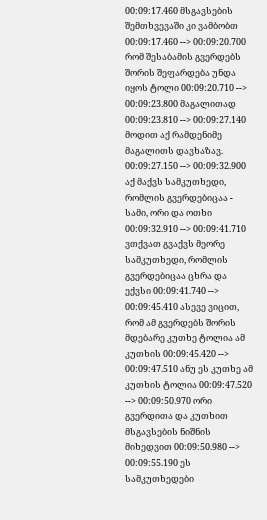00:09:17.460 მსგავსების შემთხვევაში კი ვამბობთ 00:09:17.460 --> 00:09:20.700 რომ შესაბამის გვერდებს შორის შეფარდება უნდა იყოს ტოლი 00:09:20.710 --> 00:09:23.800 მაგალითად 00:09:23.810 --> 00:09:27.140 მოდით აქ რამდენიმე მაგალითს დავხაზავ. 00:09:27.150 --> 00:09:32.900 აქ მაქვს სამკუთხედი, რომლის გვერდებიცაა - სამი, ორი და ოთხი 00:09:32.910 --> 00:09:41.710 ვთქვათ გვაქვს მეორე სამკუთხედი, რომლის გვერდებიცაა ცხრა და ექვსი 00:09:41.740 --> 00:09:45.410 ასევე ვიცით, რომ ამ გვერდებს შორის მდებარე კუთხე ტოლია ამ კუთხის 00:09:45.420 --> 00:09:47.510 ანუ ეს კუთხე ამ კუთხის ტოლია 00:09:47.520 --> 00:09:50.970 ორი გვერდითა და კუთხით მსგავსების ნიშნის მიხედვით 00:09:50.980 --> 00:09:55.190 ეს სამკუთხედები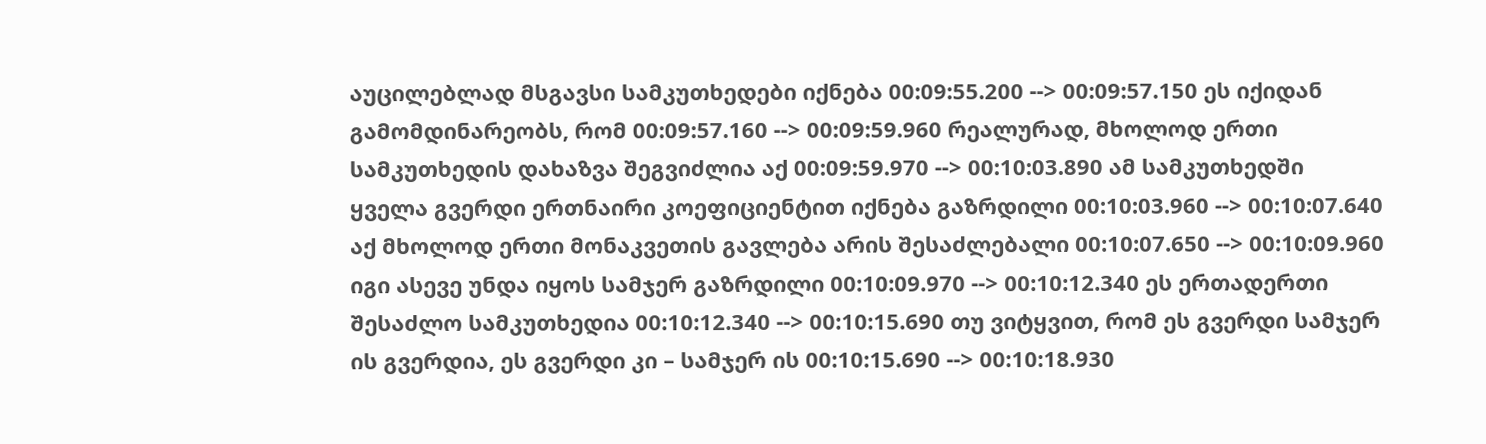აუცილებლად მსგავსი სამკუთხედები იქნება 00:09:55.200 --> 00:09:57.150 ეს იქიდან გამომდინარეობს, რომ 00:09:57.160 --> 00:09:59.960 რეალურად, მხოლოდ ერთი სამკუთხედის დახაზვა შეგვიძლია აქ 00:09:59.970 --> 00:10:03.890 ამ სამკუთხედში ყველა გვერდი ერთნაირი კოეფიციენტით იქნება გაზრდილი 00:10:03.960 --> 00:10:07.640 აქ მხოლოდ ერთი მონაკვეთის გავლება არის შესაძლებალი 00:10:07.650 --> 00:10:09.960 იგი ასევე უნდა იყოს სამჯერ გაზრდილი 00:10:09.970 --> 00:10:12.340 ეს ერთადერთი შესაძლო სამკუთხედია 00:10:12.340 --> 00:10:15.690 თუ ვიტყვით, რომ ეს გვერდი სამჯერ ის გვერდია, ეს გვერდი კი – სამჯერ ის 00:10:15.690 --> 00:10:18.930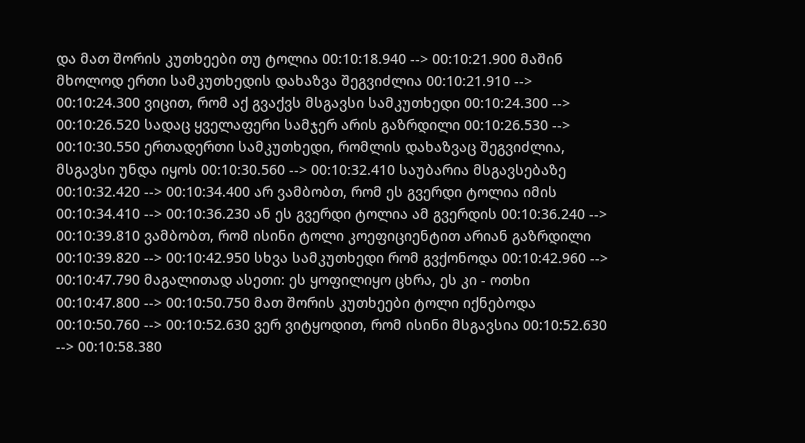და მათ შორის კუთხეები თუ ტოლია 00:10:18.940 --> 00:10:21.900 მაშინ მხოლოდ ერთი სამკუთხედის დახაზვა შეგვიძლია 00:10:21.910 --> 00:10:24.300 ვიცით, რომ აქ გვაქვს მსგავსი სამკუთხედი 00:10:24.300 --> 00:10:26.520 სადაც ყველაფერი სამჯერ არის გაზრდილი 00:10:26.530 --> 00:10:30.550 ერთადერთი სამკუთხედი, რომლის დახაზვაც შეგვიძლია, მსგავსი უნდა იყოს 00:10:30.560 --> 00:10:32.410 საუბარია მსგავსებაზე 00:10:32.420 --> 00:10:34.400 არ ვამბობთ, რომ ეს გვერდი ტოლია იმის 00:10:34.410 --> 00:10:36.230 ან ეს გვერდი ტოლია ამ გვერდის 00:10:36.240 --> 00:10:39.810 ვამბობთ, რომ ისინი ტოლი კოეფიციენტით არიან გაზრდილი 00:10:39.820 --> 00:10:42.950 სხვა სამკუთხედი რომ გვქონოდა 00:10:42.960 --> 00:10:47.790 მაგალითად ასეთი: ეს ყოფილიყო ცხრა, ეს კი - ოთხი 00:10:47.800 --> 00:10:50.750 მათ შორის კუთხეები ტოლი იქნებოდა 00:10:50.760 --> 00:10:52.630 ვერ ვიტყოდით, რომ ისინი მსგავსია 00:10:52.630 --> 00:10:58.380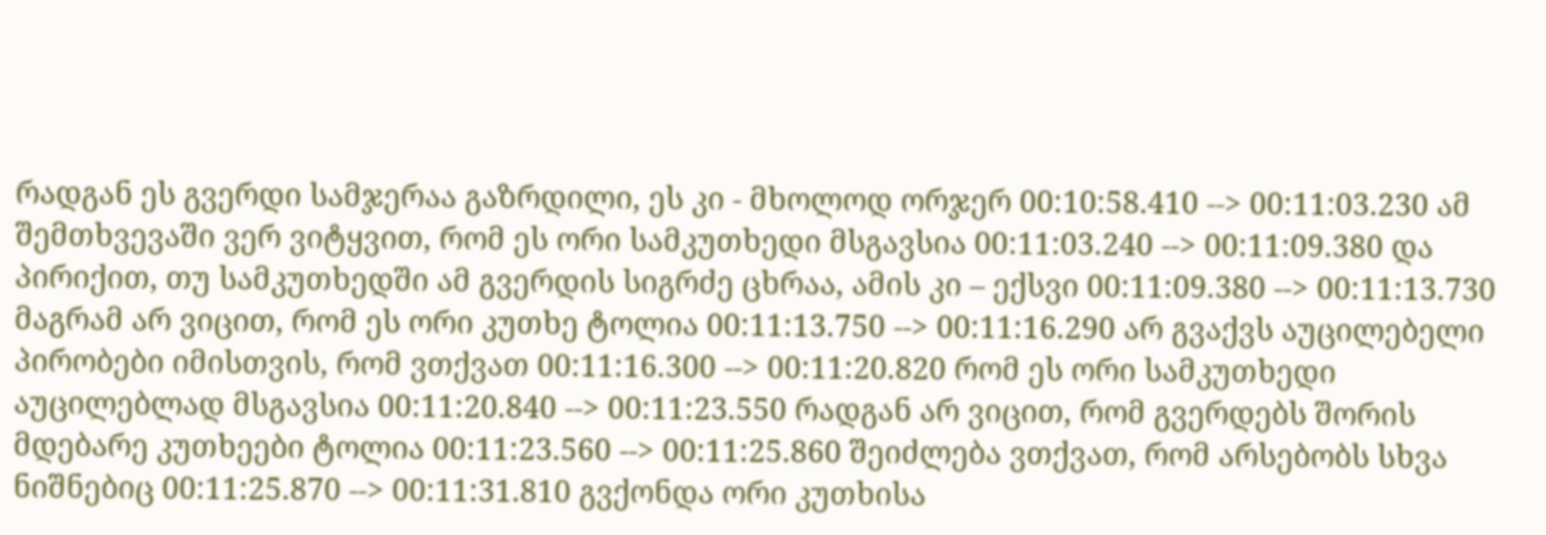რადგან ეს გვერდი სამჯერაა გაზრდილი, ეს კი - მხოლოდ ორჯერ 00:10:58.410 --> 00:11:03.230 ამ შემთხვევაში ვერ ვიტყვით, რომ ეს ორი სამკუთხედი მსგავსია 00:11:03.240 --> 00:11:09.380 და პირიქით, თუ სამკუთხედში ამ გვერდის სიგრძე ცხრაა, ამის კი – ექსვი 00:11:09.380 --> 00:11:13.730 მაგრამ არ ვიცით, რომ ეს ორი კუთხე ტოლია 00:11:13.750 --> 00:11:16.290 არ გვაქვს აუცილებელი პირობები იმისთვის, რომ ვთქვათ 00:11:16.300 --> 00:11:20.820 რომ ეს ორი სამკუთხედი აუცილებლად მსგავსია 00:11:20.840 --> 00:11:23.550 რადგან არ ვიცით, რომ გვერდებს შორის მდებარე კუთხეები ტოლია 00:11:23.560 --> 00:11:25.860 შეიძლება ვთქვათ, რომ არსებობს სხვა ნიშნებიც 00:11:25.870 --> 00:11:31.810 გვქონდა ორი კუთხისა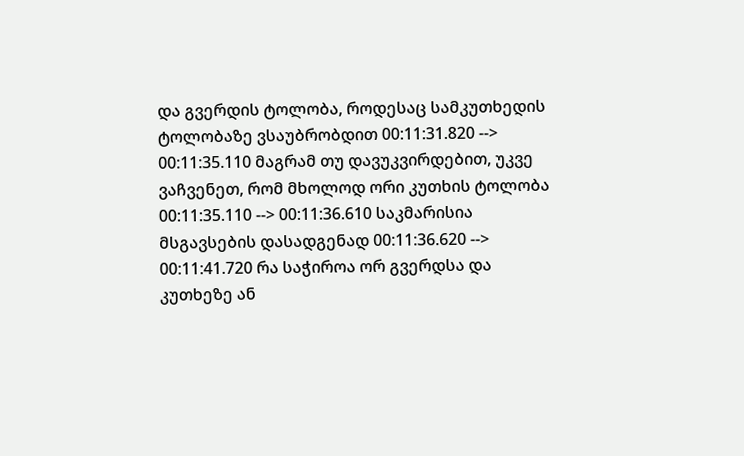და გვერდის ტოლობა, როდესაც სამკუთხედის ტოლობაზე ვსაუბრობდით 00:11:31.820 --> 00:11:35.110 მაგრამ თუ დავუკვირდებით, უკვე ვაჩვენეთ, რომ მხოლოდ ორი კუთხის ტოლობა 00:11:35.110 --> 00:11:36.610 საკმარისია მსგავსების დასადგენად 00:11:36.620 --> 00:11:41.720 რა საჭიროა ორ გვერდსა და კუთხეზე ან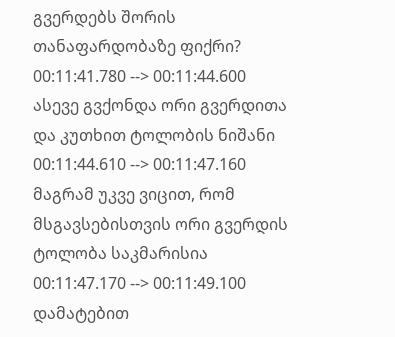გვერდებს შორის თანაფარდობაზე ფიქრი? 00:11:41.780 --> 00:11:44.600 ასევე გვქონდა ორი გვერდითა და კუთხით ტოლობის ნიშანი 00:11:44.610 --> 00:11:47.160 მაგრამ უკვე ვიცით, რომ მსგავსებისთვის ორი გვერდის ტოლობა საკმარისია 00:11:47.170 --> 00:11:49.100 დამატებით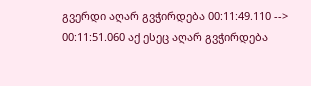გვერდი აღარ გვჭირდება 00:11:49.110 --> 00:11:51.060 აქ ესეც აღარ გვჭირდება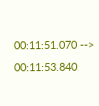00:11:51.070 --> 00:11:53.840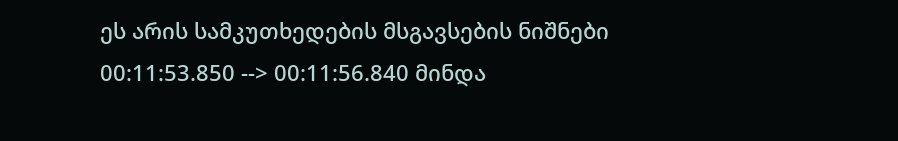ეს არის სამკუთხედების მსგავსების ნიშნები 00:11:53.850 --> 00:11:56.840 მინდა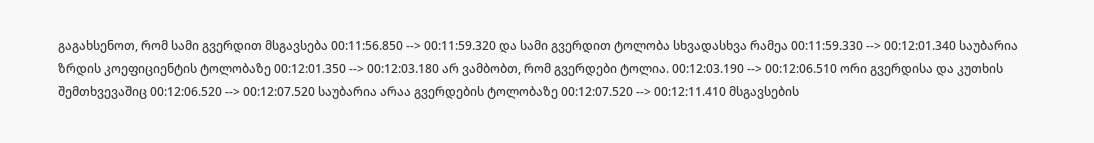გაგახსენოთ, რომ სამი გვერდით მსგავსება 00:11:56.850 --> 00:11:59.320 და სამი გვერდით ტოლობა სხვადასხვა რამეა 00:11:59.330 --> 00:12:01.340 საუბარია ზრდის კოეფიციენტის ტოლობაზე 00:12:01.350 --> 00:12:03.180 არ ვამბობთ, რომ გვერდები ტოლია. 00:12:03.190 --> 00:12:06.510 ორი გვერდისა და კუთხის შემთხვევაშიც 00:12:06.520 --> 00:12:07.520 საუბარია არაა გვერდების ტოლობაზე 00:12:07.520 --> 00:12:11.410 მსგავსების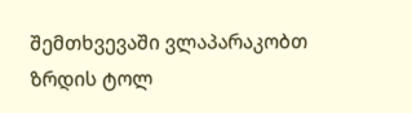შემთხვევაში ვლაპარაკობთ ზრდის ტოლ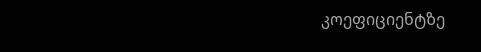კოეფიციენტზე